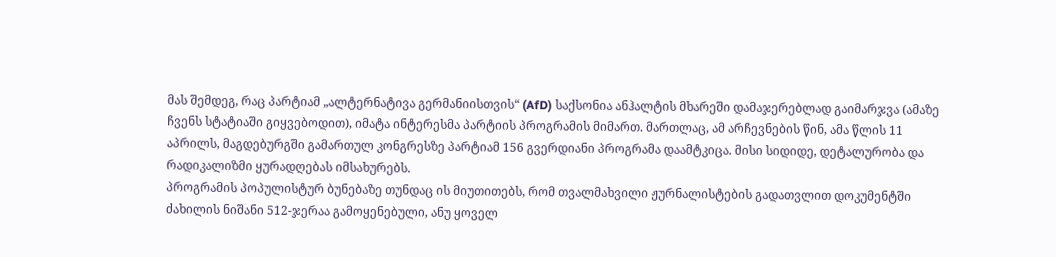მას შემდეგ, რაც პარტიამ „ალტერნატივა გერმანიისთვის“ (AfD) საქსონია ანჰალტის მხარეში დამაჯერებლად გაიმარჯვა (ამაზე ჩვენს სტატიაში გიყვებოდით), იმატა ინტერესმა პარტიის პროგრამის მიმართ. მართლაც, ამ არჩევნების წინ, ამა წლის 11 აპრილს, მაგდებურგში გამართულ კონგრესზე პარტიამ 156 გვერდიანი პროგრამა დაამტკიცა. მისი სიდიდე, დეტალურობა და რადიკალიზმი ყურადღებას იმსახურებს.
პროგრამის პოპულისტურ ბუნებაზე თუნდაც ის მიუთითებს, რომ თვალმახვილი ჟურნალისტების გადათვლით დოკუმენტში ძახილის ნიშანი 512-ჯერაა გამოყენებული, ანუ ყოველ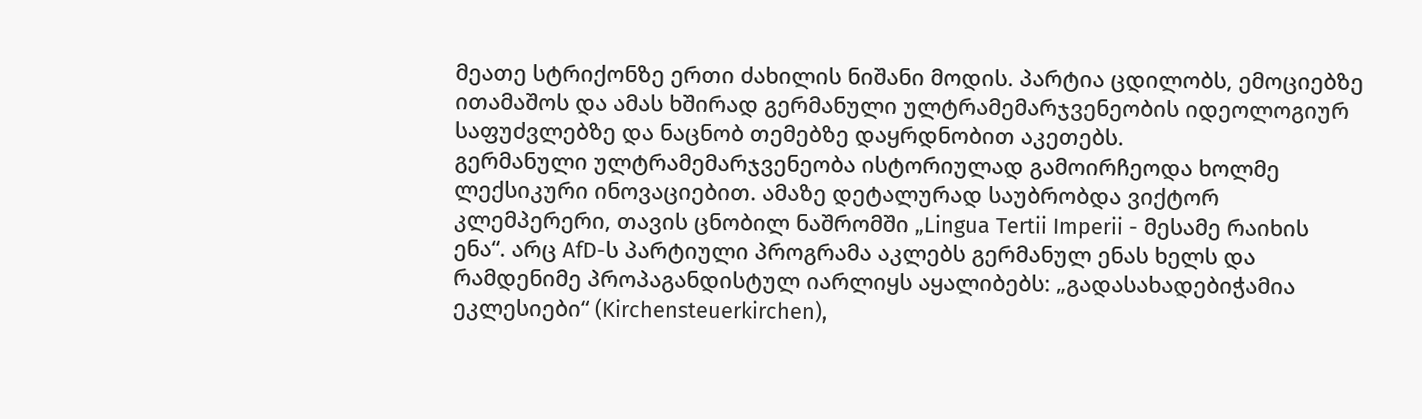მეათე სტრიქონზე ერთი ძახილის ნიშანი მოდის. პარტია ცდილობს, ემოციებზე ითამაშოს და ამას ხშირად გერმანული ულტრამემარჯვენეობის იდეოლოგიურ საფუძვლებზე და ნაცნობ თემებზე დაყრდნობით აკეთებს.
გერმანული ულტრამემარჯვენეობა ისტორიულად გამოირჩეოდა ხოლმე ლექსიკური ინოვაციებით. ამაზე დეტალურად საუბრობდა ვიქტორ კლემპერერი, თავის ცნობილ ნაშრომში „Lingua Tertii Imperii - მესამე რაიხის ენა“. არც AfD-ს პარტიული პროგრამა აკლებს გერმანულ ენას ხელს და რამდენიმე პროპაგანდისტულ იარლიყს აყალიბებს: „გადასახადებიჭამია ეკლესიები“ (Kirchensteuerkirchen),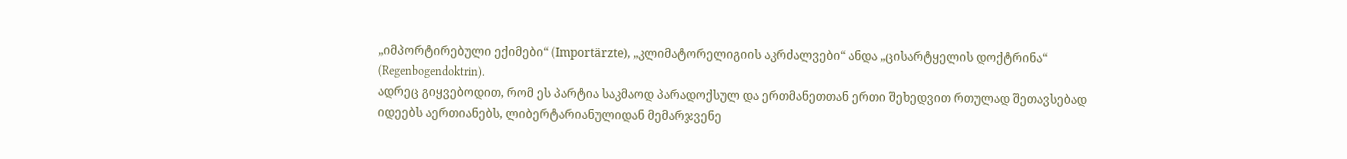„იმპორტირებული ექიმები“ (Importärzte), „კლიმატორელიგიის აკრძალვები“ ანდა „ცისარტყელის დოქტრინა“ (Regenbogendoktrin).
ადრეც გიყვებოდით, რომ ეს პარტია საკმაოდ პარადოქსულ და ერთმანეთთან ერთი შეხედვით რთულად შეთავსებად იდეებს აერთიანებს, ლიბერტარიანულიდან მემარჯვენე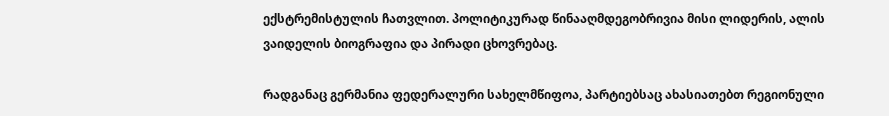ექსტრემისტულის ჩათვლით. პოლიტიკურად წინააღმდეგობრივია მისი ლიდერის, ალის ვაიდელის ბიოგრაფია და პირადი ცხოვრებაც.

რადგანაც გერმანია ფედერალური სახელმწიფოა, პარტიებსაც ახასიათებთ რეგიონული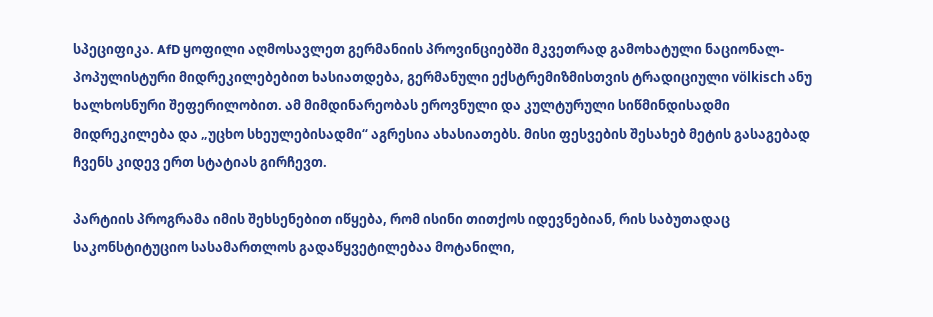სპეციფიკა. AfD ყოფილი აღმოსავლეთ გერმანიის პროვინციებში მკვეთრად გამოხატული ნაციონალ-პოპულისტური მიდრეკილებებით ხასიათდება, გერმანული ექსტრემიზმისთვის ტრადიციული völkisch ანუ ხალხოსნური შეფერილობით. ამ მიმდინარეობას ეროვნული და კულტურული სიწმინდისადმი მიდრეკილება და „უცხო სხეულებისადმი“ აგრესია ახასიათებს. მისი ფესვების შესახებ მეტის გასაგებად ჩვენს კიდევ ერთ სტატიას გირჩევთ.

პარტიის პროგრამა იმის შეხსენებით იწყება, რომ ისინი თითქოს იდევნებიან, რის საბუთადაც საკონსტიტუციო სასამართლოს გადაწყვეტილებაა მოტანილი,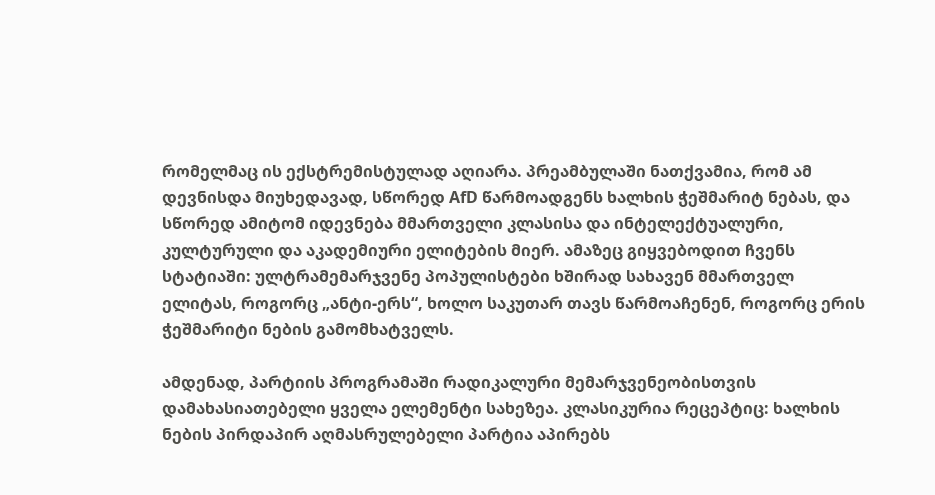რომელმაც ის ექსტრემისტულად აღიარა. პრეამბულაში ნათქვამია, რომ ამ დევნისდა მიუხედავად, სწორედ AfD წარმოადგენს ხალხის ჭეშმარიტ ნებას, და სწორედ ამიტომ იდევნება მმართველი კლასისა და ინტელექტუალური, კულტურული და აკადემიური ელიტების მიერ. ამაზეც გიყვებოდით ჩვენს სტატიაში: ულტრამემარჯვენე პოპულისტები ხშირად სახავენ მმართველ ელიტას, როგორც „ანტი-ერს“, ხოლო საკუთარ თავს წარმოაჩენენ, როგორც ერის ჭეშმარიტი ნების გამომხატველს.

ამდენად, პარტიის პროგრამაში რადიკალური მემარჯვენეობისთვის დამახასიათებელი ყველა ელემენტი სახეზეა. კლასიკურია რეცეპტიც: ხალხის ნების პირდაპირ აღმასრულებელი პარტია აპირებს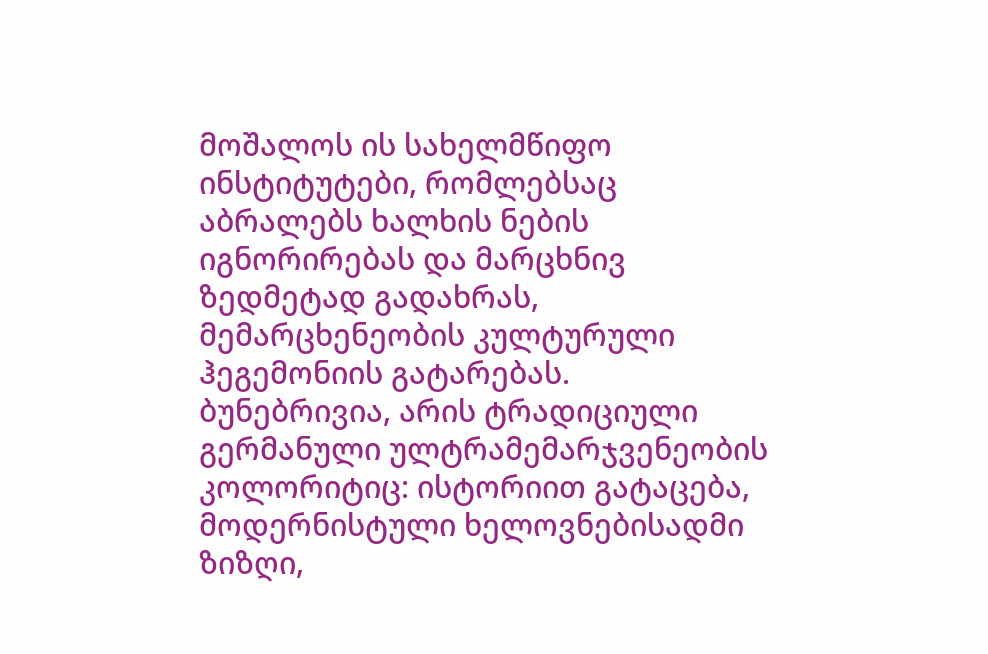მოშალოს ის სახელმწიფო ინსტიტუტები, რომლებსაც აბრალებს ხალხის ნების იგნორირებას და მარცხნივ ზედმეტად გადახრას, მემარცხენეობის კულტურული ჰეგემონიის გატარებას. ბუნებრივია, არის ტრადიციული გერმანული ულტრამემარჯვენეობის კოლორიტიც: ისტორიით გატაცება, მოდერნისტული ხელოვნებისადმი ზიზღი,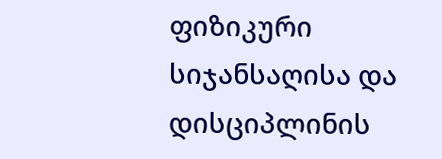ფიზიკური სიჯანსაღისა და დისციპლინის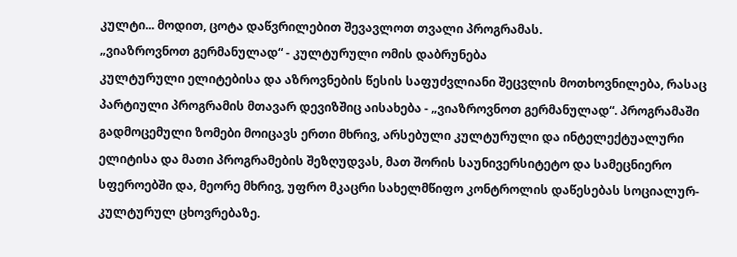კულტი... მოდით, ცოტა დაწვრილებით შევავლოთ თვალი პროგრამას.
„ვიაზროვნოთ გერმანულად“ - კულტურული ომის დაბრუნება
კულტურული ელიტებისა და აზროვნების წესის საფუძვლიანი შეცვლის მოთხოვნილება, რასაც პარტიული პროგრამის მთავარ დევიზშიც აისახება - „ვიაზროვნოთ გერმანულად“. პროგრამაში გადმოცემული ზომები მოიცავს ერთი მხრივ, არსებული კულტურული და ინტელექტუალური ელიტისა და მათი პროგრამების შეზღუდვას, მათ შორის საუნივერსიტეტო და სამეცნიერო სფეროებში და, მეორე მხრივ, უფრო მკაცრი სახელმწიფო კონტროლის დაწესებას სოციალურ-კულტურულ ცხოვრებაზე.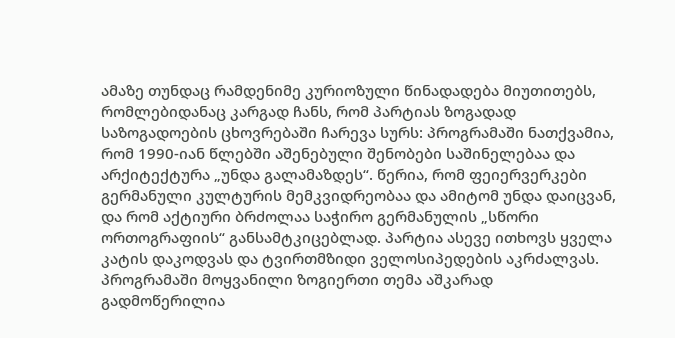ამაზე თუნდაც რამდენიმე კურიოზული წინადადება მიუთითებს, რომლებიდანაც კარგად ჩანს, რომ პარტიას ზოგადად საზოგადოების ცხოვრებაში ჩარევა სურს: პროგრამაში ნათქვამია, რომ 1990-იან წლებში აშენებული შენობები საშინელებაა და არქიტექტურა „უნდა გალამაზდეს“. წერია, რომ ფეიერვერკები გერმანული კულტურის მემკვიდრეობაა და ამიტომ უნდა დაიცვან, და რომ აქტიური ბრძოლაა საჭირო გერმანულის „სწორი ორთოგრაფიის“ განსამტკიცებლად. პარტია ასევე ითხოვს ყველა კატის დაკოდვას და ტვირთმზიდი ველოსიპედების აკრძალვას.
პროგრამაში მოყვანილი ზოგიერთი თემა აშკარად გადმოწერილია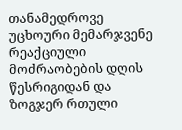თანამედროვე უცხოური მემარჯვენე რეაქციული მოძრაობების დღის წესრიგიდან და ზოგჯერ რთული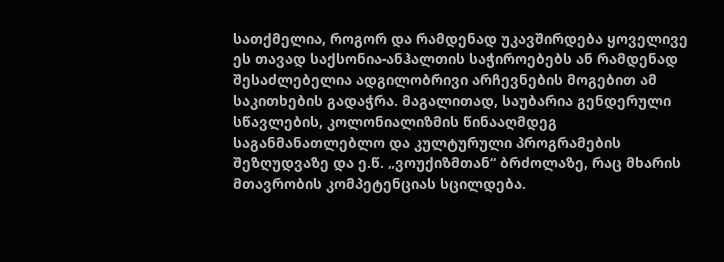სათქმელია, როგორ და რამდენად უკავშირდება ყოველივე ეს თავად საქსონია-ანჰალთის საჭიროებებს ან რამდენად შესაძლებელია ადგილობრივი არჩევნების მოგებით ამ საკითხების გადაჭრა. მაგალითად, საუბარია გენდერული სწავლების, კოლონიალიზმის წინააღმდეგ საგანმანათლებლო და კულტურული პროგრამების შეზღუდვაზე და ე.წ. „ვოუქიზმთან“ ბრძოლაზე, რაც მხარის მთავრობის კომპეტენციას სცილდება.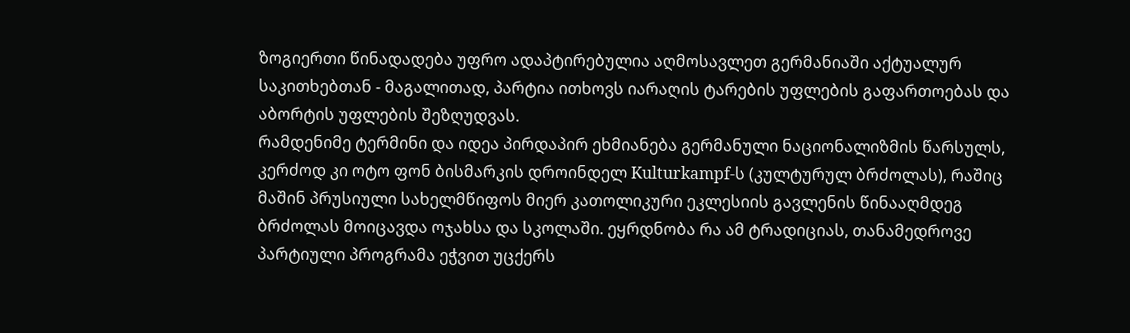ზოგიერთი წინადადება უფრო ადაპტირებულია აღმოსავლეთ გერმანიაში აქტუალურ საკითხებთან - მაგალითად, პარტია ითხოვს იარაღის ტარების უფლების გაფართოებას და აბორტის უფლების შეზღუდვას.
რამდენიმე ტერმინი და იდეა პირდაპირ ეხმიანება გერმანული ნაციონალიზმის წარსულს, კერძოდ კი ოტო ფონ ბისმარკის დროინდელ Kulturkampf-ს (კულტურულ ბრძოლას), რაშიც მაშინ პრუსიული სახელმწიფოს მიერ კათოლიკური ეკლესიის გავლენის წინააღმდეგ ბრძოლას მოიცავდა ოჯახსა და სკოლაში. ეყრდნობა რა ამ ტრადიციას, თანამედროვე პარტიული პროგრამა ეჭვით უცქერს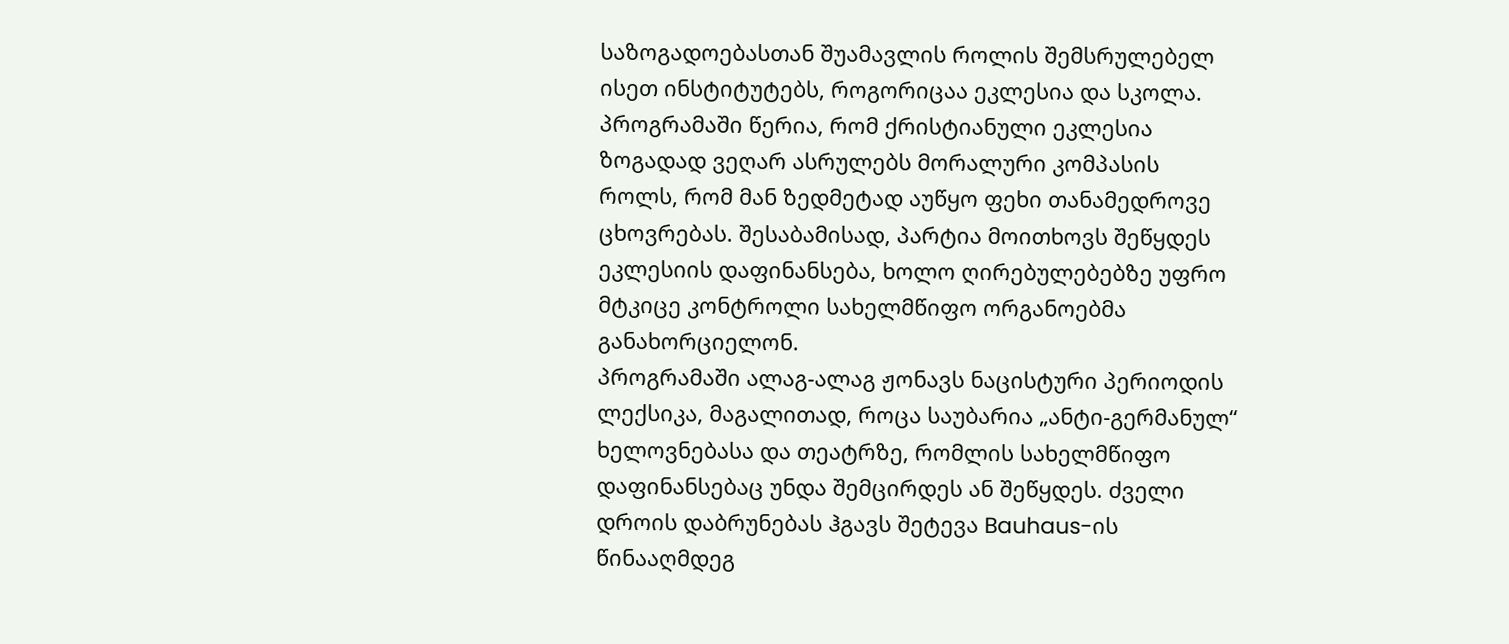საზოგადოებასთან შუამავლის როლის შემსრულებელ ისეთ ინსტიტუტებს, როგორიცაა ეკლესია და სკოლა.
პროგრამაში წერია, რომ ქრისტიანული ეკლესია ზოგადად ვეღარ ასრულებს მორალური კომპასის როლს, რომ მან ზედმეტად აუწყო ფეხი თანამედროვე ცხოვრებას. შესაბამისად, პარტია მოითხოვს შეწყდეს ეკლესიის დაფინანსება, ხოლო ღირებულებებზე უფრო მტკიცე კონტროლი სახელმწიფო ორგანოებმა განახორციელონ.
პროგრამაში ალაგ-ალაგ ჟონავს ნაცისტური პერიოდის ლექსიკა, მაგალითად, როცა საუბარია „ანტი-გერმანულ“ ხელოვნებასა და თეატრზე, რომლის სახელმწიფო დაფინანსებაც უნდა შემცირდეს ან შეწყდეს. ძველი დროის დაბრუნებას ჰგავს შეტევა Bauhaus-ის წინააღმდეგ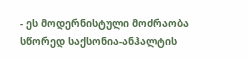- ეს მოდერნისტული მოძრაობა სწორედ საქსონია-ანჰალტის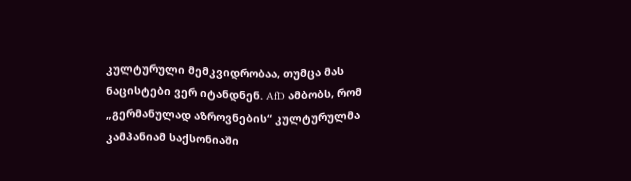კულტურული მემკვიდრობაა, თუმცა მას ნაცისტები ვერ იტანდნენ. AfD ამბობს, რომ „გერმანულად აზროვნების“ კულტურულმა კამპანიამ საქსონიაში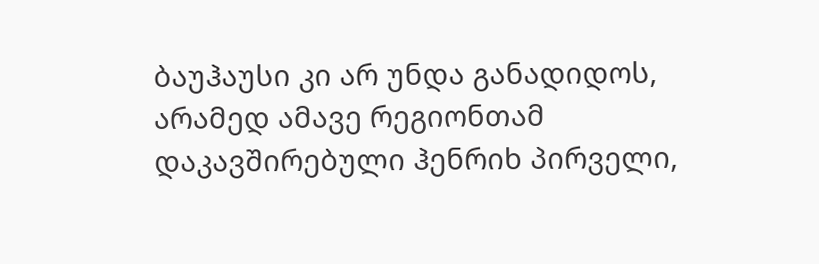ბაუჰაუსი კი არ უნდა განადიდოს, არამედ ამავე რეგიონთამ დაკავშირებული ჰენრიხ პირველი,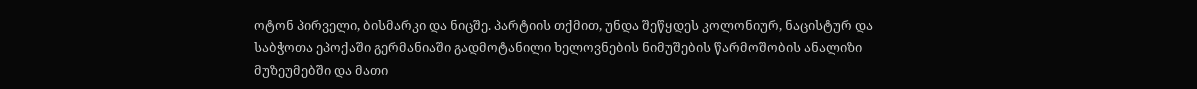ოტონ პირველი, ბისმარკი და ნიცშე. პარტიის თქმით, უნდა შეწყდეს კოლონიურ, ნაცისტურ და საბჭოთა ეპოქაში გერმანიაში გადმოტანილი ხელოვნების ნიმუშების წარმოშობის ანალიზი მუზეუმებში და მათი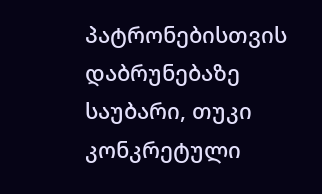პატრონებისთვის დაბრუნებაზე საუბარი, თუკი კონკრეტული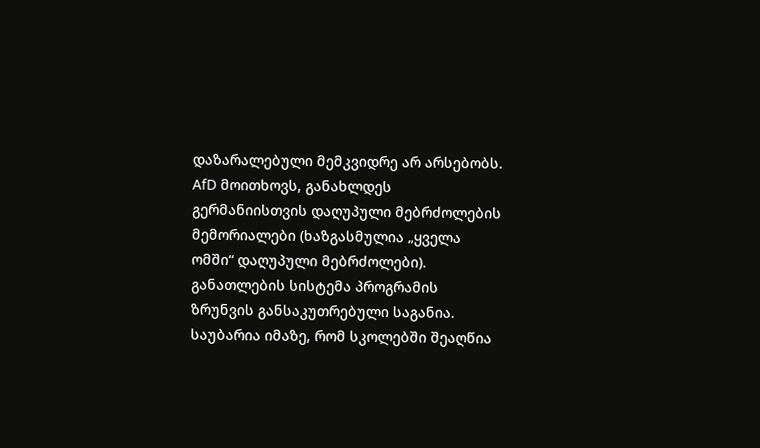დაზარალებული მემკვიდრე არ არსებობს. AfD მოითხოვს, განახლდეს გერმანიისთვის დაღუპული მებრძოლების მემორიალები (ხაზგასმულია „ყველა ომში“ დაღუპული მებრძოლები).
განათლების სისტემა პროგრამის ზრუნვის განსაკუთრებული საგანია. საუბარია იმაზე, რომ სკოლებში შეაღწია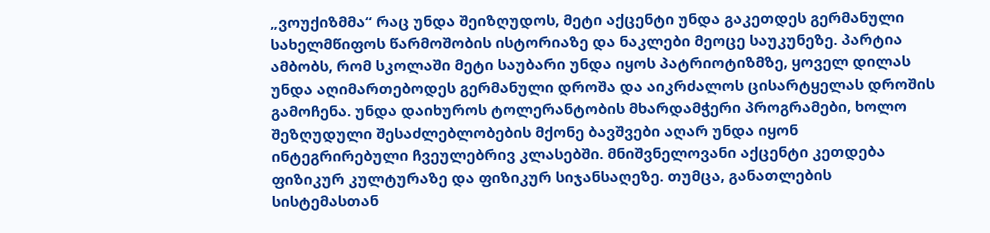„ვოუქიზმმა“ რაც უნდა შეიზღუდოს, მეტი აქცენტი უნდა გაკეთდეს გერმანული სახელმწიფოს წარმოშობის ისტორიაზე და ნაკლები მეოცე საუკუნეზე. პარტია ამბობს, რომ სკოლაში მეტი საუბარი უნდა იყოს პატრიოტიზმზე, ყოველ დილას უნდა აღიმართებოდეს გერმანული დროშა და აიკრძალოს ცისარტყელას დროშის გამოჩენა. უნდა დაიხუროს ტოლერანტობის მხარდამჭერი პროგრამები, ხოლო შეზღუდული შესაძლებლობების მქონე ბავშვები აღარ უნდა იყონ ინტეგრირებული ჩვეულებრივ კლასებში. მნიშვნელოვანი აქცენტი კეთდება ფიზიკურ კულტურაზე და ფიზიკურ სიჯანსაღეზე. თუმცა, განათლების სისტემასთან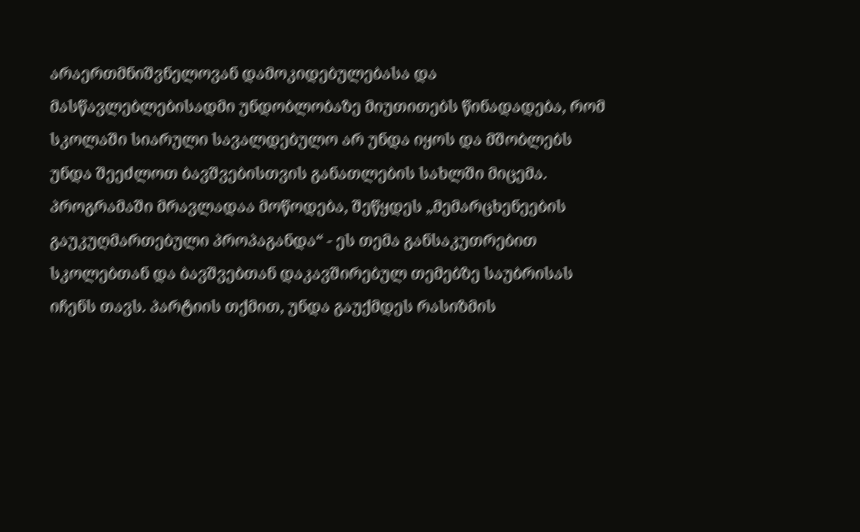არაერთმნიშვნელოვან დამოკიდებულებასა და მასწავლებლებისადმი უნდობლობაზე მიუთითებს წინადადება, რომ სკოლაში სიარული სავალდებულო არ უნდა იყოს და მშობლებს უნდა შეეძლოთ ბავშვებისთვის განათლების სახლში მიცემა.
პროგრამაში მრავლადაა მოწოდება, შეწყდეს „მემარცხენეების გაუკუღმართებული პროპაგანდა“ - ეს თემა განსაკუთრებით სკოლებთან და ბავშვებთან დაკავშირებულ თემებზე საუბრისას იჩენს თავს. პარტიის თქმით, უნდა გაუქმდეს რასიზმის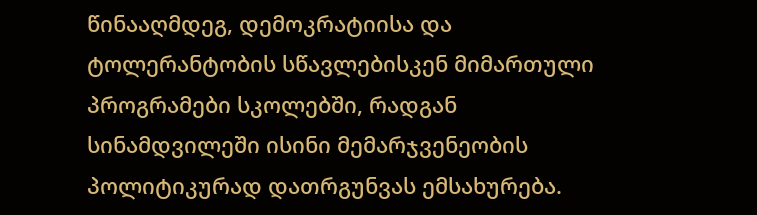წინააღმდეგ, დემოკრატიისა და ტოლერანტობის სწავლებისკენ მიმართული პროგრამები სკოლებში, რადგან სინამდვილეში ისინი მემარჯვენეობის პოლიტიკურად დათრგუნვას ემსახურება.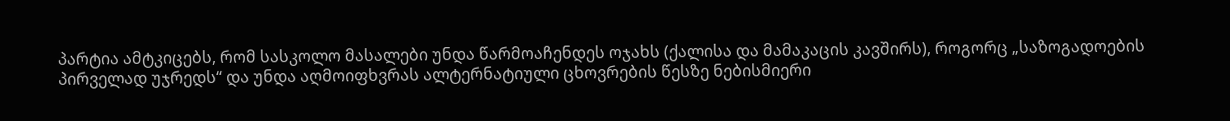პარტია ამტკიცებს, რომ სასკოლო მასალები უნდა წარმოაჩენდეს ოჯახს (ქალისა და მამაკაცის კავშირს), როგორც „საზოგადოების პირველად უჯრედს“ და უნდა აღმოიფხვრას ალტერნატიული ცხოვრების წესზე ნებისმიერი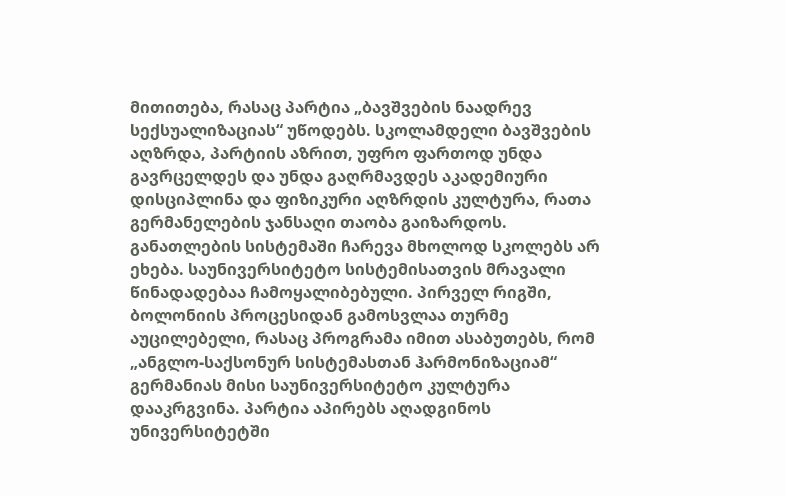მითითება, რასაც პარტია „ბავშვების ნაადრევ სექსუალიზაციას“ უწოდებს. სკოლამდელი ბავშვების აღზრდა, პარტიის აზრით, უფრო ფართოდ უნდა გავრცელდეს და უნდა გაღრმავდეს აკადემიური დისციპლინა და ფიზიკური აღზრდის კულტურა, რათა გერმანელების ჯანსაღი თაობა გაიზარდოს.
განათლების სისტემაში ჩარევა მხოლოდ სკოლებს არ ეხება. საუნივერსიტეტო სისტემისათვის მრავალი წინადადებაა ჩამოყალიბებული. პირველ რიგში, ბოლონიის პროცესიდან გამოსვლაა თურმე აუცილებელი, რასაც პროგრამა იმით ასაბუთებს, რომ „ანგლო-საქსონურ სისტემასთან ჰარმონიზაციამ“ გერმანიას მისი საუნივერსიტეტო კულტურა დააკრგვინა. პარტია აპირებს აღადგინოს უნივერსიტეტში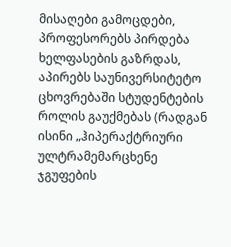მისაღები გამოცდები, პროფესორებს პირდება ხელფასების გაზრდას, აპირებს საუნივერსიტეტო ცხოვრებაში სტუდენტების როლის გაუქმებას (რადგან ისინი „ჰიპერაქტრიური ულტრამემარცხენე ჯგუფების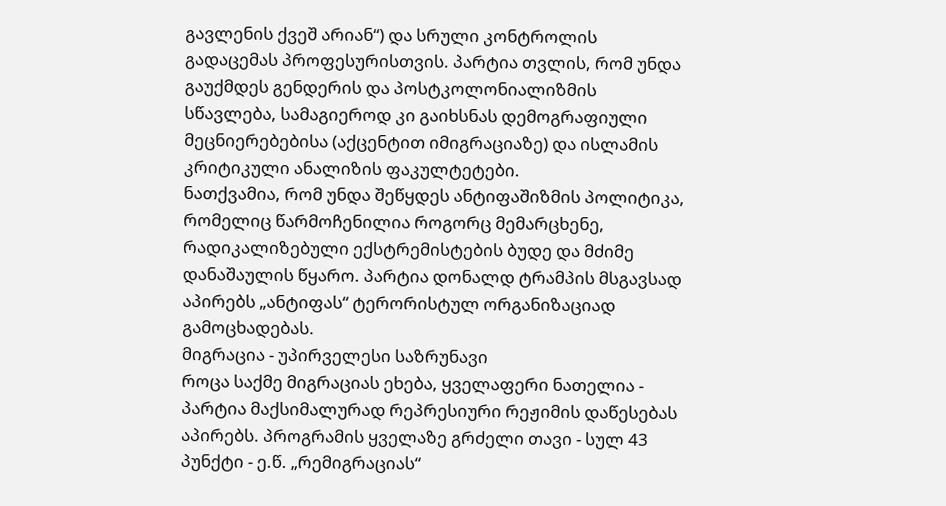გავლენის ქვეშ არიან“) და სრული კონტროლის გადაცემას პროფესურისთვის. პარტია თვლის, რომ უნდა გაუქმდეს გენდერის და პოსტკოლონიალიზმის სწავლება, სამაგიეროდ კი გაიხსნას დემოგრაფიული მეცნიერებებისა (აქცენტით იმიგრაციაზე) და ისლამის კრიტიკული ანალიზის ფაკულტეტები.
ნათქვამია, რომ უნდა შეწყდეს ანტიფაშიზმის პოლიტიკა, რომელიც წარმოჩენილია როგორც მემარცხენე, რადიკალიზებული ექსტრემისტების ბუდე და მძიმე დანაშაულის წყარო. პარტია დონალდ ტრამპის მსგავსად აპირებს „ანტიფას“ ტერორისტულ ორგანიზაციად გამოცხადებას.
მიგრაცია - უპირველესი საზრუნავი
როცა საქმე მიგრაციას ეხება, ყველაფერი ნათელია - პარტია მაქსიმალურად რეპრესიური რეჟიმის დაწესებას აპირებს. პროგრამის ყველაზე გრძელი თავი - სულ 43 პუნქტი - ე.წ. „რემიგრაციას“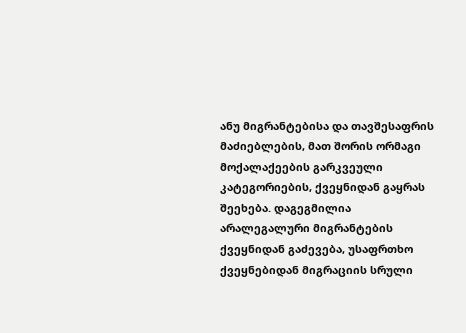ანუ მიგრანტებისა და თავშესაფრის მაძიებლების, მათ შორის ორმაგი მოქალაქეების გარკვეული კატეგორიების, ქვეყნიდან გაყრას შეეხება. დაგეგმილია არალეგალური მიგრანტების ქვეყნიდან გაძევება, უსაფრთხო ქვეყნებიდან მიგრაციის სრული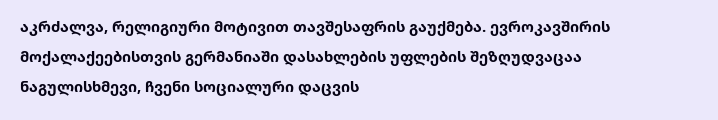აკრძალვა, რელიგიური მოტივით თავშესაფრის გაუქმება. ევროკავშირის მოქალაქეებისთვის გერმანიაში დასახლების უფლების შეზღუდვაცაა ნაგულისხმევი, ჩვენი სოციალური დაცვის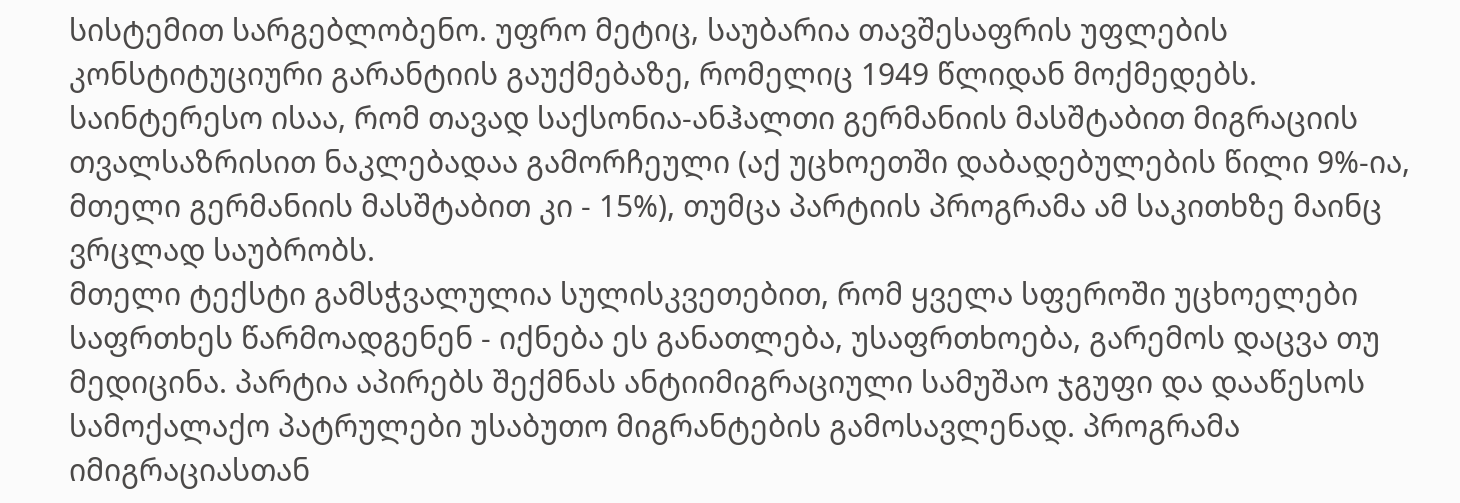სისტემით სარგებლობენო. უფრო მეტიც, საუბარია თავშესაფრის უფლების კონსტიტუციური გარანტიის გაუქმებაზე, რომელიც 1949 წლიდან მოქმედებს. საინტერესო ისაა, რომ თავად საქსონია-ანჰალთი გერმანიის მასშტაბით მიგრაციის თვალსაზრისით ნაკლებადაა გამორჩეული (აქ უცხოეთში დაბადებულების წილი 9%-ია, მთელი გერმანიის მასშტაბით კი - 15%), თუმცა პარტიის პროგრამა ამ საკითხზე მაინც ვრცლად საუბრობს.
მთელი ტექსტი გამსჭვალულია სულისკვეთებით, რომ ყველა სფეროში უცხოელები საფრთხეს წარმოადგენენ - იქნება ეს განათლება, უსაფრთხოება, გარემოს დაცვა თუ მედიცინა. პარტია აპირებს შექმნას ანტიიმიგრაციული სამუშაო ჯგუფი და დააწესოს სამოქალაქო პატრულები უსაბუთო მიგრანტების გამოსავლენად. პროგრამა იმიგრაციასთან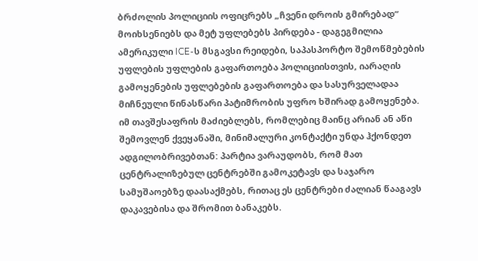ბრძოლის პოლიციის ოფიცრებს „ჩვენი დროის გმირებად“ მოიხსენიებს და მეტ უფლებებს პირდება - დაგეგმილია ამერიკული ICE-ს მსგავსი რეიდები, საპასპორტო შემოწმებების უფლების უფლების გაფართოება პოლიციისთვის, იარაღის გამოყენების უფლებების გაფართოება და სასურველადაა მიჩნეული წინასწარი პატიმრობის უფრო ხშირად გამოყენება.
იმ თავშესაფრის მაძიებლებს, რომლებიც მაინც არიან ან აწი შემოვლენ ქვეყანაში, მინიმალური კონტაქტი უნდა ჰქონდეთ ადგილობრივებთან: პარტია ვარაუდობს, რომ მათ ცენტრალიზებულ ცენტრებში გამოკეტავს და საჯარო სამუშაოებზე დაასაქმებს, რითაც ეს ცენტრები ძალიან წააგავს დაკავებისა და შრომით ბანაკებს.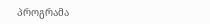პროგრამა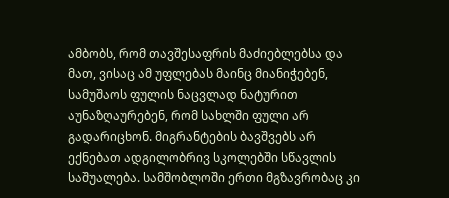ამბობს, რომ თავშესაფრის მაძიებლებსა და მათ, ვისაც ამ უფლებას მაინც მიანიჭებენ, სამუშაოს ფულის ნაცვლად ნატურით აუნაზღაურებენ, რომ სახლში ფული არ გადარიცხონ. მიგრანტების ბავშვებს არ ექნებათ ადგილობრივ სკოლებში სწავლის საშუალება. სამშობლოში ერთი მგზავრობაც კი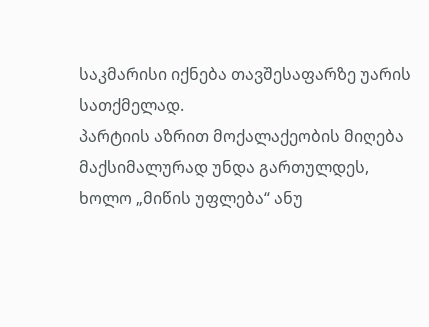საკმარისი იქნება თავშესაფარზე უარის სათქმელად.
პარტიის აზრით მოქალაქეობის მიღება მაქსიმალურად უნდა გართულდეს, ხოლო „მიწის უფლება“ ანუ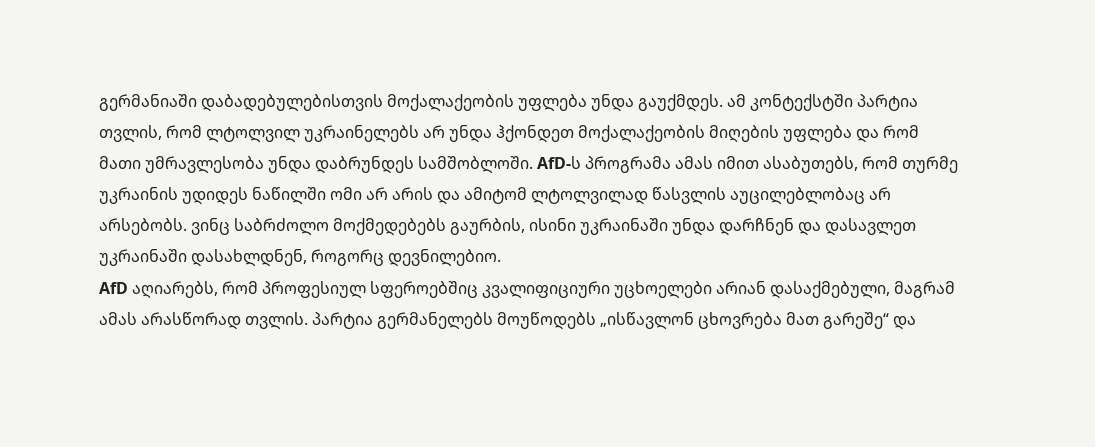გერმანიაში დაბადებულებისთვის მოქალაქეობის უფლება უნდა გაუქმდეს. ამ კონტექსტში პარტია თვლის, რომ ლტოლვილ უკრაინელებს არ უნდა ჰქონდეთ მოქალაქეობის მიღების უფლება და რომ მათი უმრავლესობა უნდა დაბრუნდეს სამშობლოში. AfD-ს პროგრამა ამას იმით ასაბუთებს, რომ თურმე უკრაინის უდიდეს ნაწილში ომი არ არის და ამიტომ ლტოლვილად წასვლის აუცილებლობაც არ არსებობს. ვინც საბრძოლო მოქმედებებს გაურბის, ისინი უკრაინაში უნდა დარჩნენ და დასავლეთ უკრაინაში დასახლდნენ, როგორც დევნილებიო.
AfD აღიარებს, რომ პროფესიულ სფეროებშიც კვალიფიციური უცხოელები არიან დასაქმებული, მაგრამ ამას არასწორად თვლის. პარტია გერმანელებს მოუწოდებს „ისწავლონ ცხოვრება მათ გარეშე“ და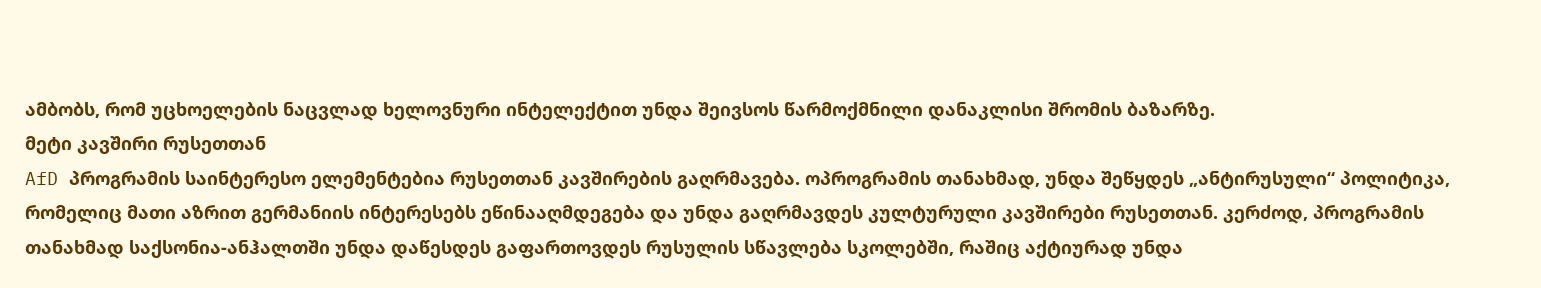ამბობს, რომ უცხოელების ნაცვლად ხელოვნური ინტელექტით უნდა შეივსოს წარმოქმნილი დანაკლისი შრომის ბაზარზე.
მეტი კავშირი რუსეთთან
AfD პროგრამის საინტერესო ელემენტებია რუსეთთან კავშირების გაღრმავება. ოპროგრამის თანახმად, უნდა შეწყდეს „ანტირუსული“ პოლიტიკა, რომელიც მათი აზრით გერმანიის ინტერესებს ეწინააღმდეგება და უნდა გაღრმავდეს კულტურული კავშირები რუსეთთან. კერძოდ, პროგრამის თანახმად საქსონია-ანჰალთში უნდა დაწესდეს გაფართოვდეს რუსულის სწავლება სკოლებში, რაშიც აქტიურად უნდა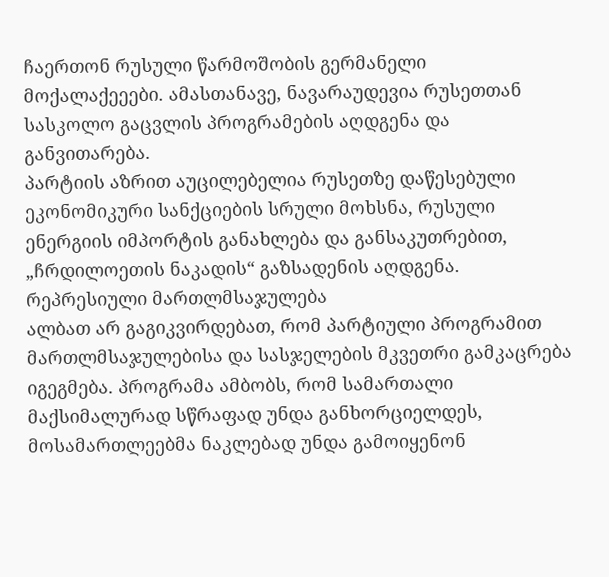ჩაერთონ რუსული წარმოშობის გერმანელი მოქალაქეეები. ამასთანავე, ნავარაუდევია რუსეთთან სასკოლო გაცვლის პროგრამების აღდგენა და განვითარება.
პარტიის აზრით აუცილებელია რუსეთზე დაწესებული ეკონომიკური სანქციების სრული მოხსნა, რუსული ენერგიის იმპორტის განახლება და განსაკუთრებით, „ჩრდილოეთის ნაკადის“ გაზსადენის აღდგენა.
რეპრესიული მართლმსაჯულება
ალბათ არ გაგიკვირდებათ, რომ პარტიული პროგრამით მართლმსაჯულებისა და სასჯელების მკვეთრი გამკაცრება იგეგმება. პროგრამა ამბობს, რომ სამართალი მაქსიმალურად სწრაფად უნდა განხორციელდეს, მოსამართლეებმა ნაკლებად უნდა გამოიყენონ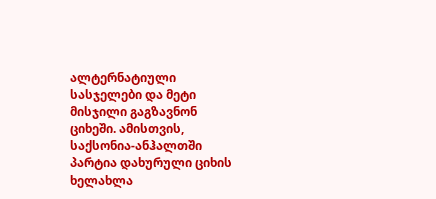ალტერნატიული სასჯელები და მეტი მისჯილი გაგზავნონ ციხეში. ამისთვის, საქსონია-ანჰალთში პარტია დახურული ციხის ხელახლა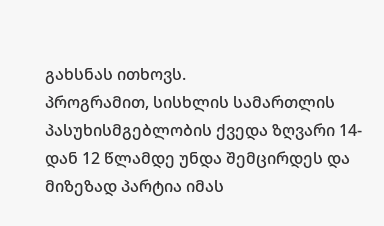გახსნას ითხოვს.
პროგრამით, სისხლის სამართლის პასუხისმგებლობის ქვედა ზღვარი 14-დან 12 წლამდე უნდა შემცირდეს და მიზეზად პარტია იმას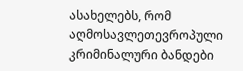ასახელებს, რომ აღმოსავლეთევროპული კრიმინალური ბანდები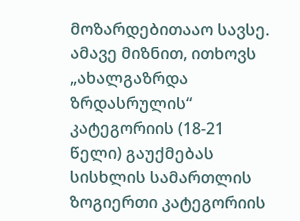მოზარდებითააო სავსე. ამავე მიზნით, ითხოვს „ახალგაზრდა ზრდასრულის“ კატეგორიის (18-21 წელი) გაუქმებას სისხლის სამართლის ზოგიერთი კატეგორიის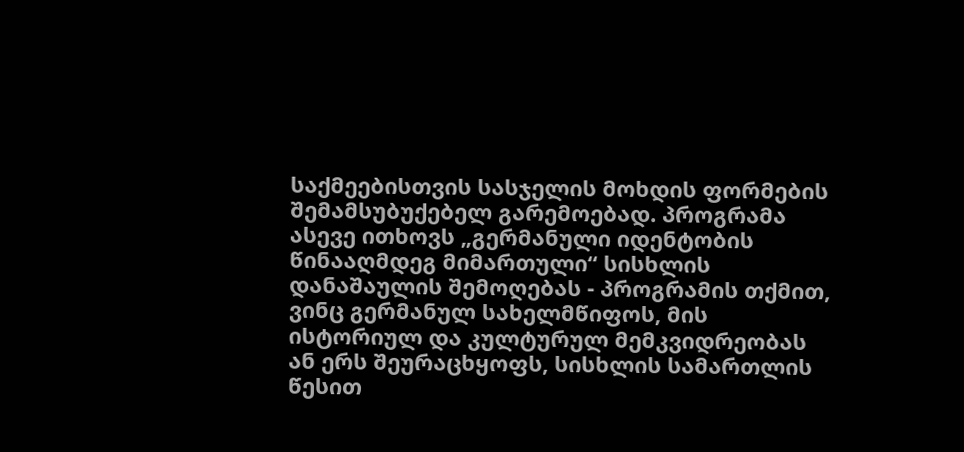საქმეებისთვის სასჯელის მოხდის ფორმების შემამსუბუქებელ გარემოებად. პროგრამა ასევე ითხოვს „გერმანული იდენტობის წინააღმდეგ მიმართული“ სისხლის დანაშაულის შემოღებას - პროგრამის თქმით, ვინც გერმანულ სახელმწიფოს, მის ისტორიულ და კულტურულ მემკვიდრეობას ან ერს შეურაცხყოფს, სისხლის სამართლის წესით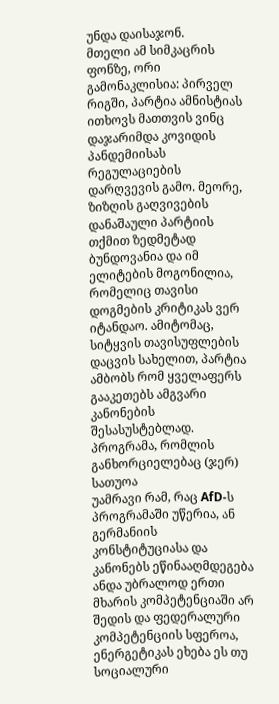უნდა დაისაჯონ.
მთელი ამ სიმკაცრის ფონზე, ორი გამონაკლისია: პირველ რიგში, პარტია ამნისტიას ითხოვს მათთვის ვინც დაჯარიმდა კოვიდის პანდემიისას რეგულაციების დარღვევის გამო. მეორე, ზიზღის გაღვივების დანაშაული პარტიის თქმით ზედმეტად ბუნდოვანია და იმ ელიტების მოგონილია, რომელიც თავისი დოგმების კრიტიკას ვერ იტანდაო. ამიტომაც, სიტყვის თავისუფლების დაცვის სახელით, პარტია ამბობს რომ ყველაფერს გააკეთებს ამგვარი კანონების შესასუსტებლად.
პროგრამა, რომლის განხორციელებაც (ჯერ) სათუოა
უამრავი რამ, რაც AfD-ს პროგრამაში უწერია, ან გერმანიის კონსტიტუციასა და კანონებს ეწინააღმდეგება ანდა უბრალოდ ერთი მხარის კომპეტენციაში არ შედის და ფედერალური კომპეტენციის სფეროა, ენერგეტიკას ეხება ეს თუ სოციალური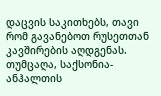დაცვის საკითხებს, თავი რომ გავანებოთ რუსეთთან კავშირების აღდგენას.
თუმცაღა, საქსონია-ანჰალთის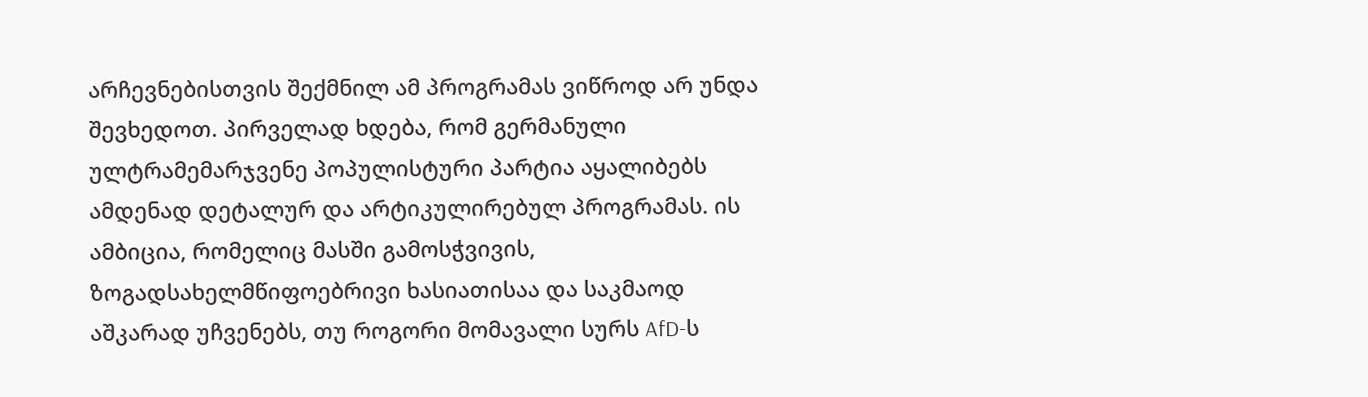არჩევნებისთვის შექმნილ ამ პროგრამას ვიწროდ არ უნდა შევხედოთ. პირველად ხდება, რომ გერმანული ულტრამემარჯვენე პოპულისტური პარტია აყალიბებს ამდენად დეტალურ და არტიკულირებულ პროგრამას. ის ამბიცია, რომელიც მასში გამოსჭვივის, ზოგადსახელმწიფოებრივი ხასიათისაა და საკმაოდ აშკარად უჩვენებს, თუ როგორი მომავალი სურს AfD-ს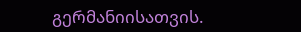გერმანიისათვის.